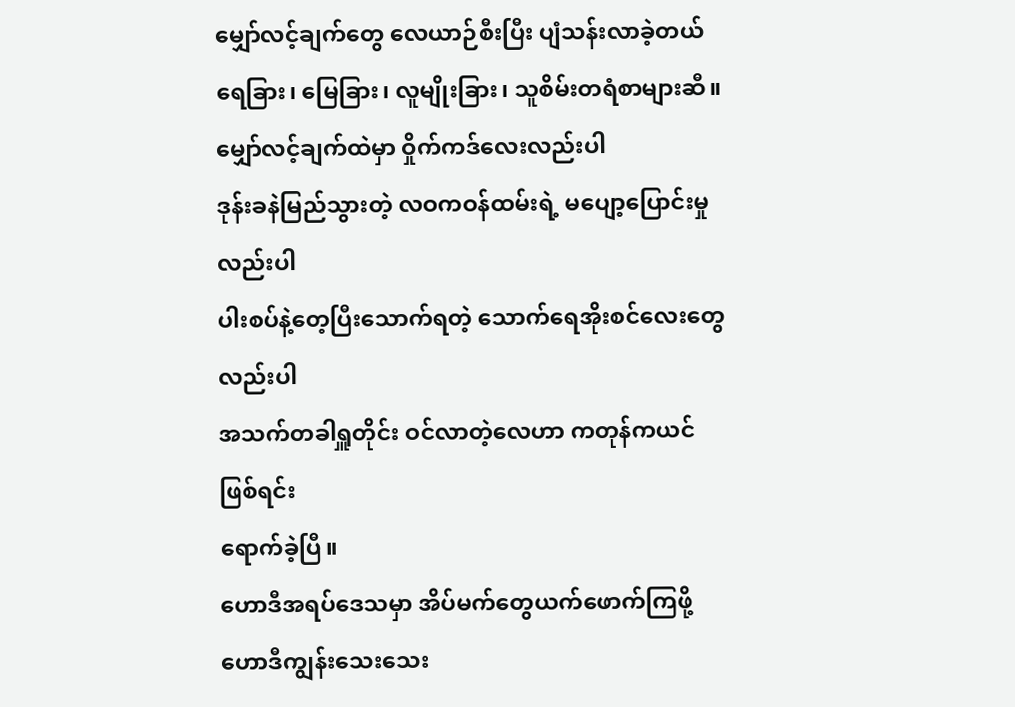မျှော်လင့်ချက်တွေ လေယာဉ်စီးပြီး ပျံသန်းလာခဲ့တယ်
ရေခြား၊ မြေခြား၊ လူမျိုးခြား၊ သူစိမ်းတရံစာများဆီ။
မျှော်လင့်ချက်ထဲမှာ ဝှိုက်ကဒ်လေးလည်းပါ
ဒုန်းခနဲမြည်သွားတဲ့ လဝကဝန်ထမ်းရဲ့ မပျော့ပြောင်းမှုလည်းပါ
ပါးစပ်နဲ့တေ့ပြီးသောက်ရတဲ့ သောက်ရေအိုးစင်လေးတွေလည်းပါ
အသက်တခါရှူတိုင်း ဝင်လာတဲ့လေဟာ ကတုန်ကယင်ဖြစ်ရင်း
ရောက်ခဲ့ပြီ။
ဟောဒီအရပ်ဒေသမှာ အိပ်မက်တွေယက်ဖောက်ကြဖို့
ဟောဒီကျွန်းသေးသေး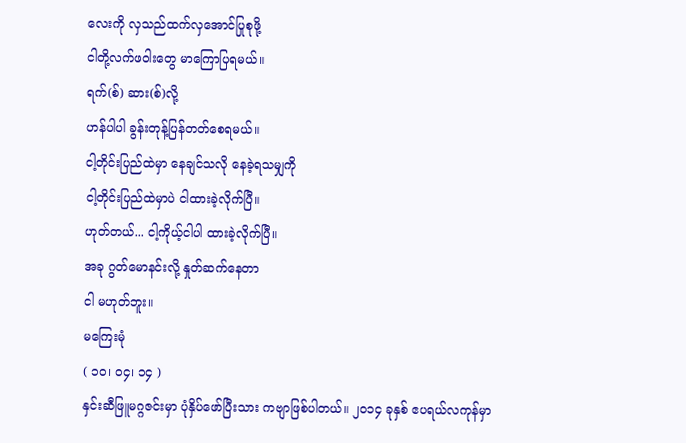လေးကို လှသည်ထက်လှအောင်ပြုစုဖို့
ငါတို့လက်ဖဝါးတွေ မာကြောပြရမယ်။
ရက်(စ်) ဆား(စ်)လို့
ဟန်ပါပါ ခွန်းတုန့်ပြန်တတ်စေရမယ်။
ငါ့တိုင်းပြည်ထဲမှာ နေချင်သလို နေခဲ့ရသမျှကို
ငါ့တိုင်းပြည်ထဲမှာပဲ ငါထားခဲ့လိုက်ပြီ။
ဟုတ်တယ်... ငါ့ကိုယ့်ငါပါ ထားခဲ့လိုက်ပြီ။
အခု ဂွတ်မောနင်းလို့ နှုတ်ဆက်နေတာ
ငါ မဟုတ်ဘူး။
မကြေးမုံ
( ၁ဝ၊ ဝ၄၊ ၁၄ )
နှင်းဆီဖြူမဂ္ဂဇင်းမှာ ပုံနှိပ်ဖော်ပြီးသား ကဗျာဖြစ်ပါတယ်။ ၂၀၁၄ ခုနှစ် ဧပရယ်လကုန်မှာ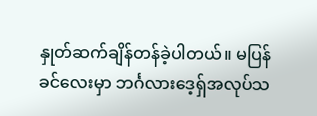နှုတ်ဆက်ချိန်တန်ခဲ့ပါတယ်။ မပြန်ခင်လေးမှာ ဘင်္ဂလားဒေ့ရ်ှအလုပ်သ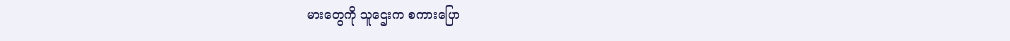မားတွေကို သူဌေးက စကားပြော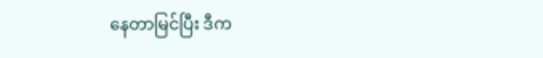နေတာမြင်ပြီး ဒီက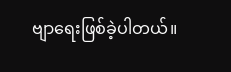ဗျာရေးဖြစ်ခဲ့ပါတယ်။